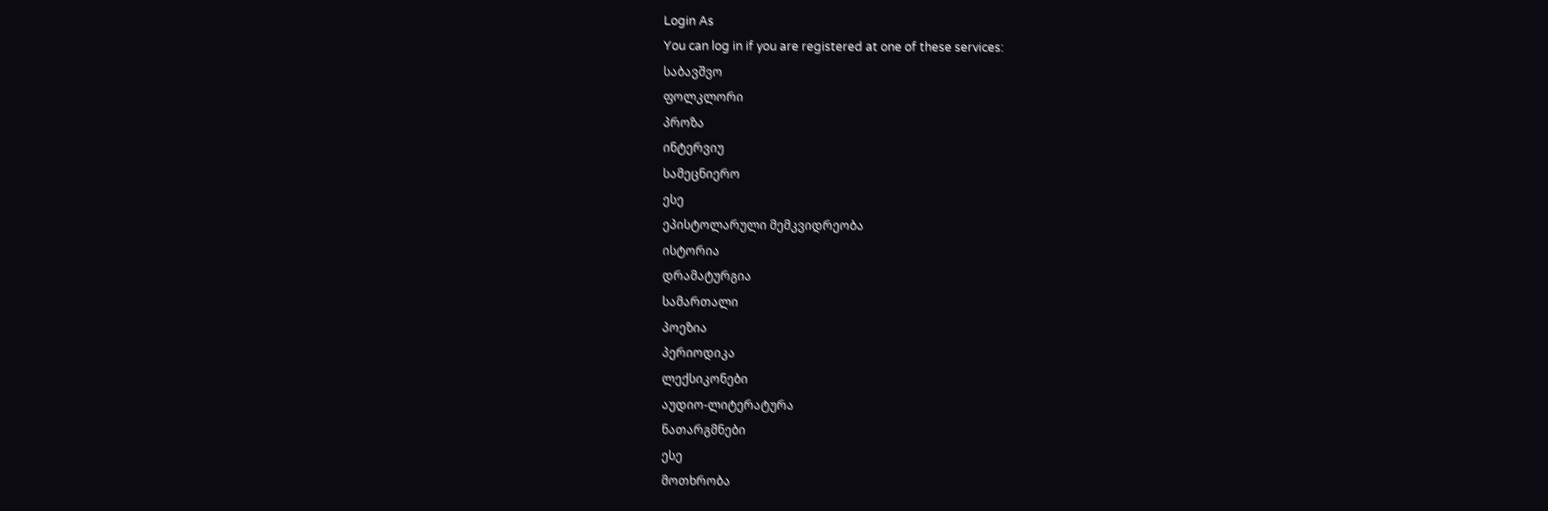Login As
You can log in if you are registered at one of these services:
საბავშვო
ფოლკლორი
პროზა
ინტერვიუ
სამეცნიერო
ესე
ეპისტოლარული მემკვიდრეობა
ისტორია
დრამატურგია
სამართალი
პოეზია
პერიოდიკა
ლექსიკონები
აუდიო-ლიტერატურა
ნათარგმნები
ესე
მოთხრობა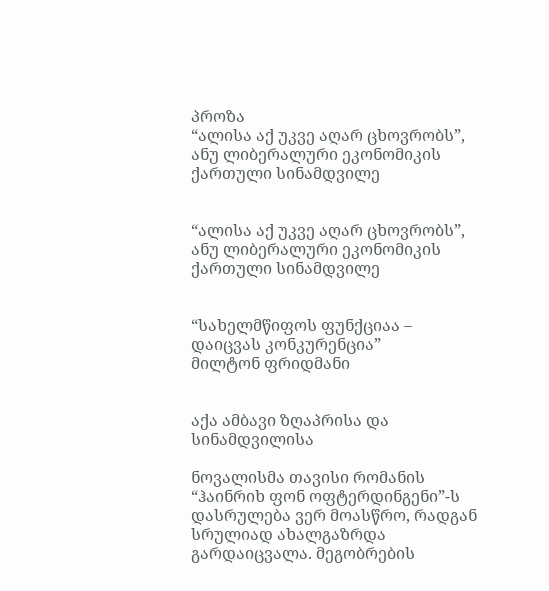პროზა
“ალისა აქ უკვე აღარ ცხოვრობს”, ანუ ლიბერალური ეკონომიკის ქართული სინამდვილე


“ალისა აქ უკვე აღარ ცხოვრობს”, ანუ ლიბერალური ეკონომიკის ქართული სინამდვილე


“სახელმწიფოს ფუნქციაა – დაიცვას კონკურენცია”
მილტონ ფრიდმანი


აქა ამბავი ზღაპრისა და სინამდვილისა

ნოვალისმა თავისი რომანის “ჰაინრიხ ფონ ოფტერდინგენი”-ს დასრულება ვერ მოასწრო, რადგან სრულიად ახალგაზრდა გარდაიცვალა. მეგობრების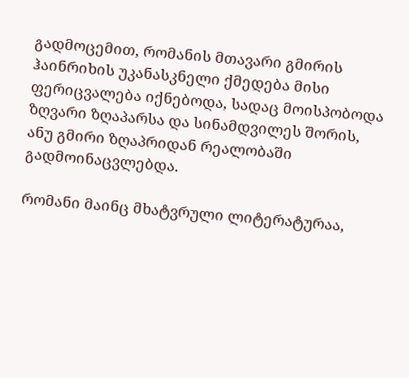გადმოცემით, რომანის მთავარი გმირის ჰაინრიხის უკანასკნელი ქმედება მისი ფერიცვალება იქნებოდა, სადაც მოისპობოდა ზღვარი ზღაპარსა და სინამდვილეს შორის, ანუ გმირი ზღაპრიდან რეალობაში გადმოინაცვლებდა.

რომანი მაინც მხატვრული ლიტერატურაა,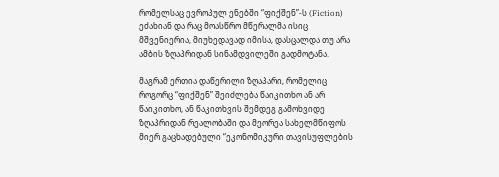რომელსაც ევროპულ ენებში “ფიქშენ”-ს (Fiction) ეძახიან და რაც მოასწრო მწერალმა ისიც მშვენიერია, მიუხედავად იმისა, დასცალდა თუ არა ამბის ზღაპრიდან სინამდვილეში გადმოტანა.

მაგრამ ერთია დაწერილი ზღაპარი, რომელიც როგორც “ფიქშენ” შეიძლება წაიკითხო ან არ წაიკითხო, ან წაკითხვის შემდეგ გამოხვიდე ზღაპრიდან რეალობაში და მეორეა სახელმწიფოს მიერ გაცხადებული “ეკონომიკური თავისუფლების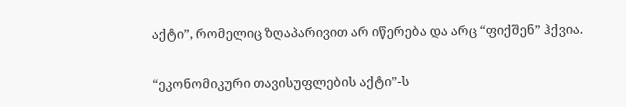აქტი”, რომელიც ზღაპარივით არ იწერება და არც “ფიქშენ” ჰქვია.

“ეკონომიკური თავისუფლების აქტი”-ს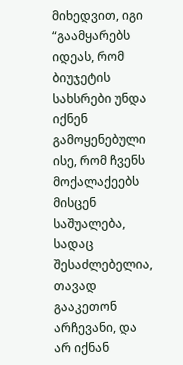მიხედვით, იგი “გაამყარებს იდეას, რომ ბიუჯეტის სახსრები უნდა იქნენ გამოყენებული ისე, რომ ჩვენს მოქალაქეებს მისცენ საშუალება, სადაც შესაძლებელია, თავად გააკეთონ არჩევანი, და არ იქნან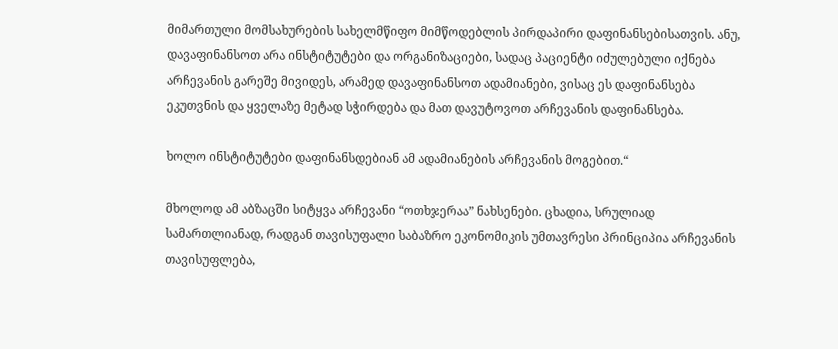მიმართული მომსახურების სახელმწიფო მიმწოდებლის პირდაპირი დაფინანსებისათვის. ანუ, დავაფინანსოთ არა ინსტიტუტები და ორგანიზაციები, სადაც პაციენტი იძულებული იქნება არჩევანის გარეშე მივიდეს, არამედ დავაფინანსოთ ადამიანები, ვისაც ეს დაფინანსება ეკუთვნის და ყველაზე მეტად სჭირდება და მათ დავუტოვოთ არჩევანის დაფინანსება.

ხოლო ინსტიტუტები დაფინანსდებიან ამ ადამიანების არჩევანის მოგებით.“

მხოლოდ ამ აბზაცში სიტყვა არჩევანი “ოთხჯერაა” ნახსენები. ცხადია, სრულიად სამართლიანად, რადგან თავისუფალი საბაზრო ეკონომიკის უმთავრესი პრინციპია არჩევანის თავისუფლება,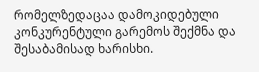რომელზედაცაა დამოკიდებული კონკურენტული გარემოს შექმნა და შესაბამისად ხარისხი.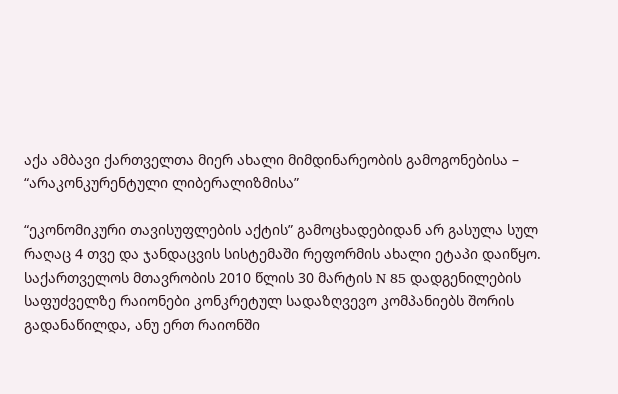აქა ამბავი ქართველთა მიერ ახალი მიმდინარეობის გამოგონებისა – “არაკონკურენტული ლიბერალიზმისა”

“ეკონომიკური თავისუფლების აქტის” გამოცხადებიდან არ გასულა სულ რაღაც 4 თვე და ჯანდაცვის სისტემაში რეფორმის ახალი ეტაპი დაიწყო. საქართველოს მთავრობის 2010 წლის 30 მარტის N 85 დადგენილების საფუძველზე რაიონები კონკრეტულ სადაზღვევო კომპანიებს შორის გადანაწილდა, ანუ ერთ რაიონში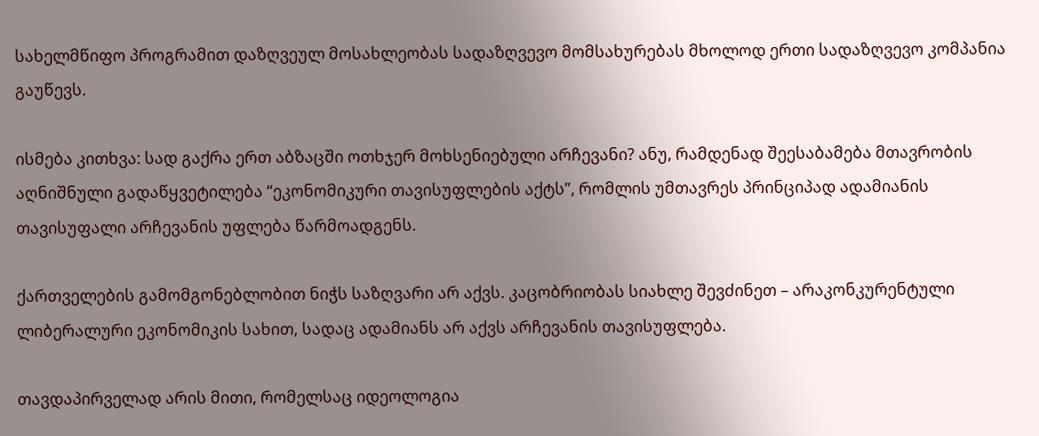სახელმწიფო პროგრამით დაზღვეულ მოსახლეობას სადაზღვევო მომსახურებას მხოლოდ ერთი სადაზღვევო კომპანია გაუწევს.

ისმება კითხვა: სად გაქრა ერთ აბზაცში ოთხჯერ მოხსენიებული არჩევანი? ანუ, რამდენად შეესაბამება მთავრობის აღნიშნული გადაწყვეტილება “ეკონომიკური თავისუფლების აქტს”, რომლის უმთავრეს პრინციპად ადამიანის თავისუფალი არჩევანის უფლება წარმოადგენს.

ქართველების გამომგონებლობით ნიჭს საზღვარი არ აქვს. კაცობრიობას სიახლე შევძინეთ – არაკონკურენტული ლიბერალური ეკონომიკის სახით, სადაც ადამიანს არ აქვს არჩევანის თავისუფლება.

თავდაპირველად არის მითი, რომელსაც იდეოლოგია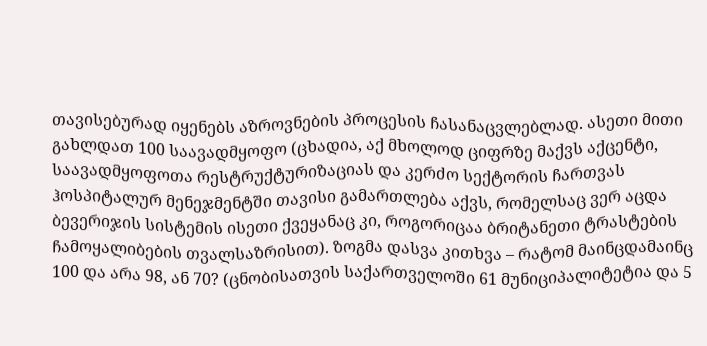თავისებურად იყენებს აზროვნების პროცესის ჩასანაცვლებლად. ასეთი მითი გახლდათ 100 საავადმყოფო (ცხადია, აქ მხოლოდ ციფრზე მაქვს აქცენტი, საავადმყოფოთა რესტრუქტურიზაციას და კერძო სექტორის ჩართვას ჰოსპიტალურ მენეჯმენტში თავისი გამართლება აქვს, რომელსაც ვერ აცდა ბევერიჯის სისტემის ისეთი ქვეყანაც კი, როგორიცაა ბრიტანეთი ტრასტების ჩამოყალიბების თვალსაზრისით). ზოგმა დასვა კითხვა – რატომ მაინცდამაინც 100 და არა 98, ან 70? (ცნობისათვის საქართველოში 61 მუნიციპალიტეტია და 5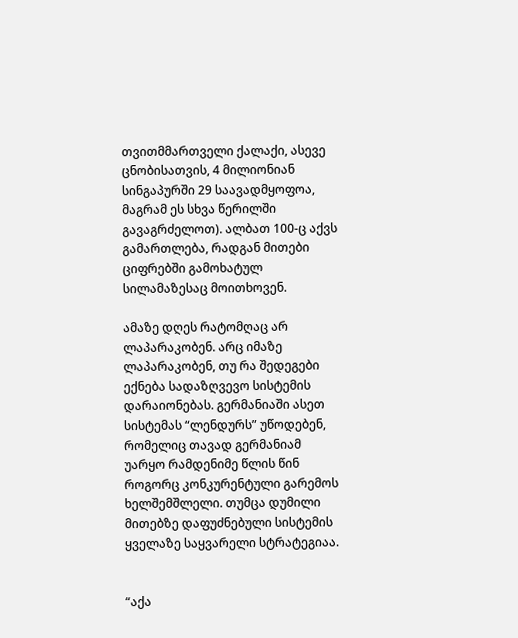თვითმმართველი ქალაქი, ასევე ცნობისათვის, 4 მილიონიან სინგაპურში 29 საავადმყოფოა, მაგრამ ეს სხვა წერილში გავაგრძელოთ). ალბათ 100-ც აქვს გამართლება, რადგან მითები ციფრებში გამოხატულ სილამაზესაც მოითხოვენ.

ამაზე დღეს რატომღაც არ ლაპარაკობენ. არც იმაზე ლაპარაკობენ, თუ რა შედეგები ექნება სადაზღვევო სისტემის დარაიონებას. გერმანიაში ასეთ სისტემას “ლენდურს” უწოდებენ, რომელიც თავად გერმანიამ უარყო რამდენიმე წლის წინ როგორც კონკურენტული გარემოს ხელშემშლელი. თუმცა დუმილი მითებზე დაფუძნებული სისტემის ყველაზე საყვარელი სტრატეგიაა.


“აქა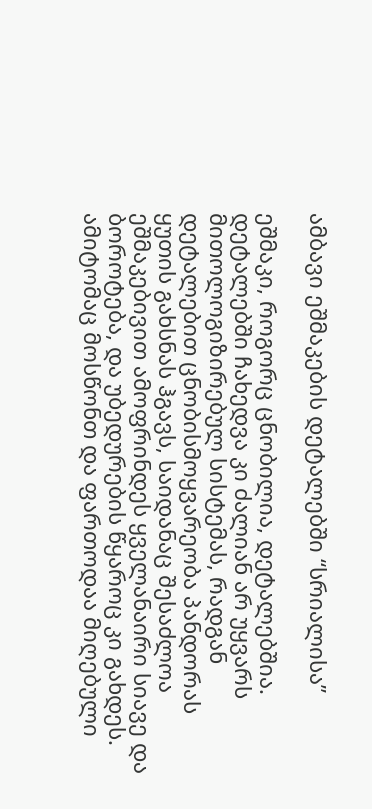ამბავი ეშმაკების დეტალებში “სრიალისა”

ეშმაკი, როგორც ცნობილია, დეტალებშია. დეტალებში ჩახედვა კი ძალიან არ უყვარს მითოლოგიზირებულ სისტემას, რადგან დეტალებით ცნობისმოყვარეობა პანდორას ყუთის გახსნას ჰგავს, საიდანაც შესაძლოა ეშმაკებივით ამოფრინდეს ყველანაირი სიავე და ბოროტება, და უბედურების წყაროც კი გახდეს. ამიტომაც მოსწონთ და ფართოდაა მიღებული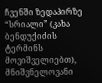ჩვენში ზედაპირზე “სრიალი” (კახა ბენდუქიძის ტერმინს მოვიშველიებთ), მნიშვნელოვანი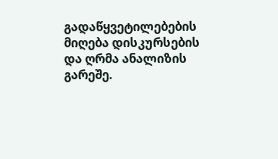გადაწყვეტილებების მიღება დისკურსების და ღრმა ანალიზის გარეშე.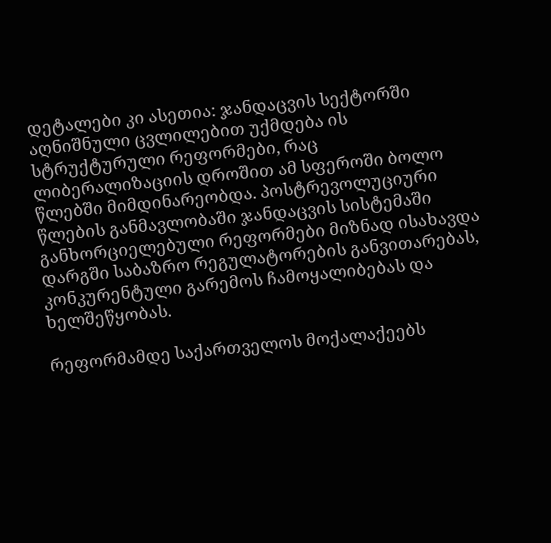დეტალები კი ასეთია: ჯანდაცვის სექტორში აღნიშნული ცვლილებით უქმდება ის სტრუქტურული რეფორმები, რაც ლიბერალიზაციის დროშით ამ სფეროში ბოლო წლებში მიმდინარეობდა. პოსტრევოლუციური წლების განმავლობაში ჯანდაცვის სისტემაში განხორციელებული რეფორმები მიზნად ისახავდა დარგში საბაზრო რეგულატორების განვითარებას, კონკურენტული გარემოს ჩამოყალიბებას და ხელშეწყობას.

რეფორმამდე საქართველოს მოქალაქეებს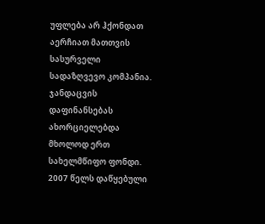უფლება არ ჰქონდათ აერჩიათ მათთვის სასურველი სადაზღვევო კომპანია. ჯანდაცვის დაფინანსებას ახორციელებდა მხოლოდ ერთ სახელმწიფო ფონდი. 2007 წელს დაწყებული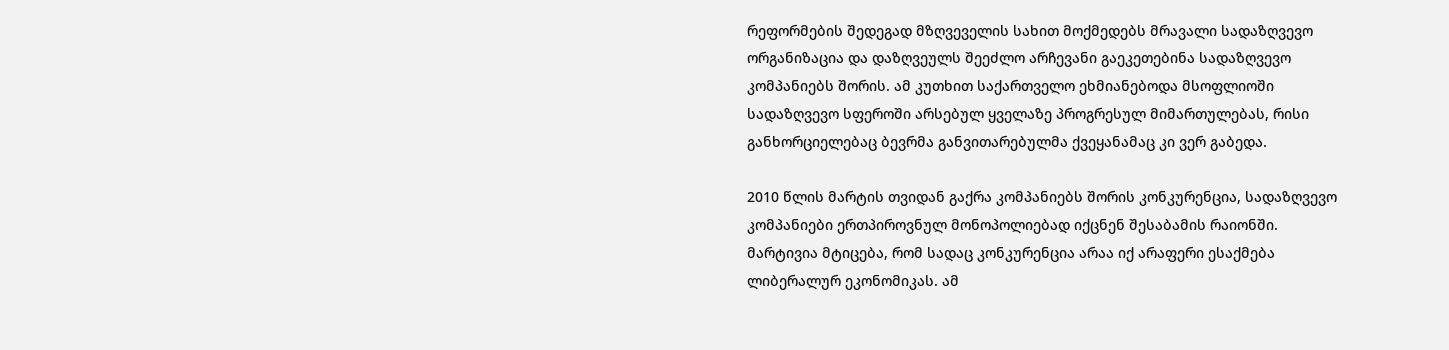რეფორმების შედეგად მზღვეველის სახით მოქმედებს მრავალი სადაზღვევო ორგანიზაცია და დაზღვეულს შეეძლო არჩევანი გაეკეთებინა სადაზღვევო კომპანიებს შორის. ამ კუთხით საქართველო ეხმიანებოდა მსოფლიოში სადაზღვევო სფეროში არსებულ ყველაზე პროგრესულ მიმართულებას, რისი განხორციელებაც ბევრმა განვითარებულმა ქვეყანამაც კი ვერ გაბედა.

2010 წლის მარტის თვიდან გაქრა კომპანიებს შორის კონკურენცია, სადაზღვევო კომპანიები ერთპიროვნულ მონოპოლიებად იქცნენ შესაბამის რაიონში. მარტივია მტიცება, რომ სადაც კონკურენცია არაა იქ არაფერი ესაქმება ლიბერალურ ეკონომიკას. ამ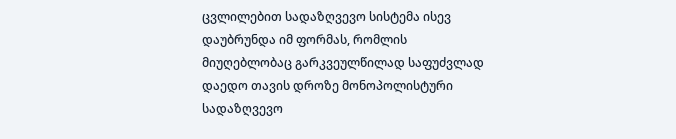ცვლილებით სადაზღვევო სისტემა ისევ დაუბრუნდა იმ ფორმას, რომლის მიუღებლობაც გარკვეულწილად საფუძვლად დაედო თავის დროზე მონოპოლისტური სადაზღვევო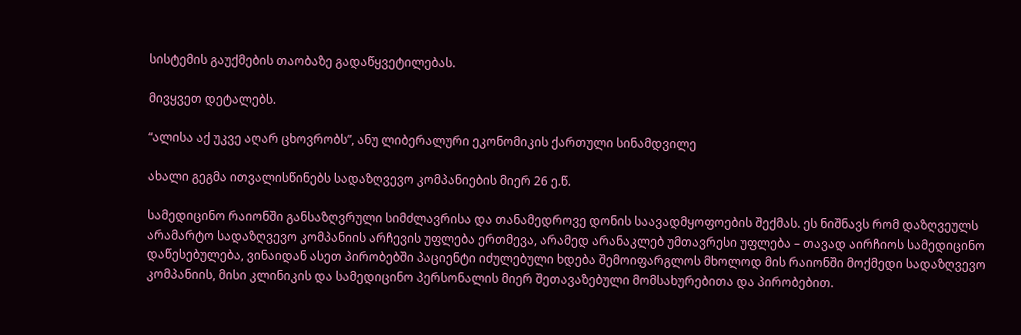სისტემის გაუქმების თაობაზე გადაწყვეტილებას.

მივყვეთ დეტალებს.

“ალისა აქ უკვე აღარ ცხოვრობს”, ანუ ლიბერალური ეკონომიკის ქართული სინამდვილე

ახალი გეგმა ითვალისწინებს სადაზღვევო კომპანიების მიერ 26 ე.წ.

სამედიცინო რაიონში განსაზღვრული სიმძლავრისა და თანამედროვე დონის საავადმყოფოების შექმას. ეს ნიშნავს რომ დაზღვეულს არამარტო სადაზღვევო კომპანიის არჩევის უფლება ერთმევა, არამედ არანაკლებ უმთავრესი უფლება – თავად აირჩიოს სამედიცინო დაწესებულება, ვინაიდან ასეთ პირობებში პაციენტი იძულებული ხდება შემოიფარგლოს მხოლოდ მის რაიონში მოქმედი სადაზღვევო კომპანიის, მისი კლინიკის და სამედიცინო პერსონალის მიერ შეთავაზებული მომსახურებითა და პირობებით.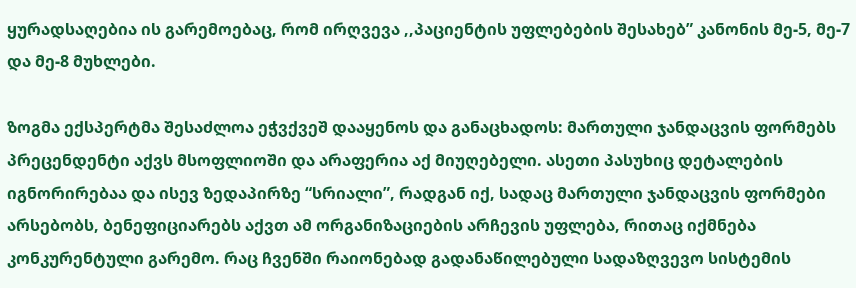ყურადსაღებია ის გარემოებაც, რომ ირღვევა ,,პაციენტის უფლებების შესახებ” კანონის მე-5, მე-7 და მე-8 მუხლები.

ზოგმა ექსპერტმა შესაძლოა ეჭვქვეშ დააყენოს და განაცხადოს: მართული ჯანდაცვის ფორმებს პრეცენდენტი აქვს მსოფლიოში და არაფერია აქ მიუღებელი. ასეთი პასუხიც დეტალების იგნორირებაა და ისევ ზედაპირზე “სრიალი”, რადგან იქ, სადაც მართული ჯანდაცვის ფორმები არსებობს, ბენეფიციარებს აქვთ ამ ორგანიზაციების არჩევის უფლება, რითაც იქმნება კონკურენტული გარემო. რაც ჩვენში რაიონებად გადანაწილებული სადაზღვევო სისტემის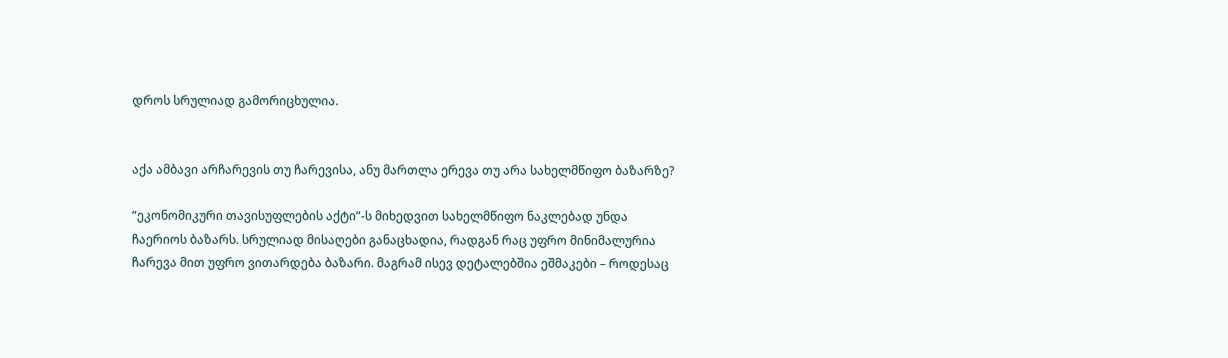დროს სრულიად გამორიცხულია.


აქა ამბავი არჩარევის თუ ჩარევისა, ანუ მართლა ერევა თუ არა სახელმწიფო ბაზარზე?

“ეკონომიკური თავისუფლების აქტი”-ს მიხედვით სახელმწიფო ნაკლებად უნდა ჩაერიოს ბაზარს. სრულიად მისაღები განაცხადია, რადგან რაც უფრო მინიმალურია ჩარევა მით უფრო ვითარდება ბაზარი. მაგრამ ისევ დეტალებშია ეშმაკები – როდესაც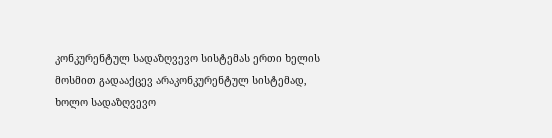კონკურენტულ სადაზღვევო სისტემას ერთი ხელის მოსმით გადააქცევ არაკონკურენტულ სისტემად, ხოლო სადაზღვევო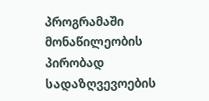პროგრამაში მონაწილეობის პირობად სადაზღვევოების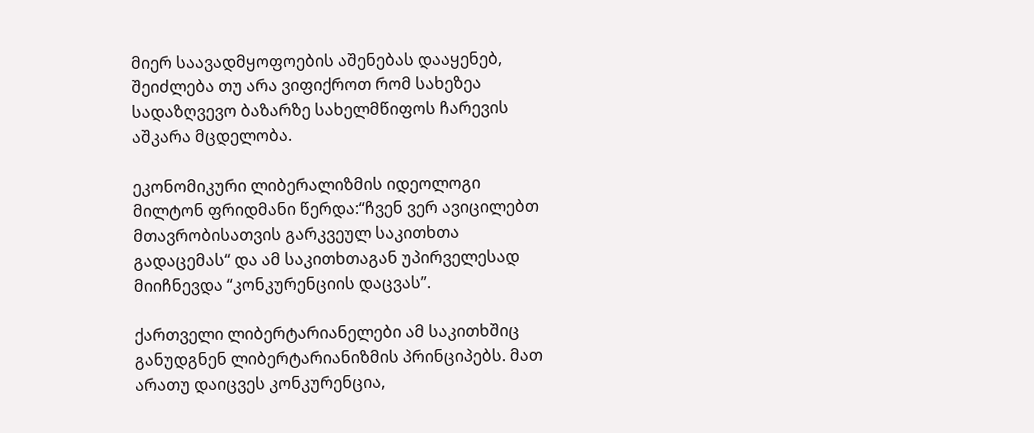მიერ საავადმყოფოების აშენებას დააყენებ, შეიძლება თუ არა ვიფიქროთ რომ სახეზეა სადაზღვევო ბაზარზე სახელმწიფოს ჩარევის აშკარა მცდელობა.

ეკონომიკური ლიბერალიზმის იდეოლოგი მილტონ ფრიდმანი წერდა:“ჩვენ ვერ ავიცილებთ მთავრობისათვის გარკვეულ საკითხთა გადაცემას“ და ამ საკითხთაგან უპირველესად მიიჩნევდა “კონკურენციის დაცვას”.

ქართველი ლიბერტარიანელები ამ საკითხშიც განუდგნენ ლიბერტარიანიზმის პრინციპებს. მათ არათუ დაიცვეს კონკურენცია,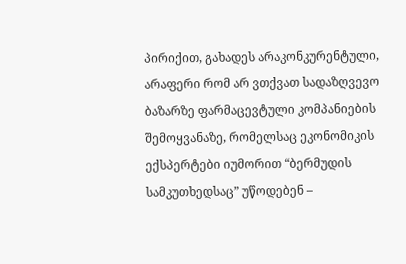პირიქით, გახადეს არაკონკურენტული, არაფერი რომ არ ვთქვათ სადაზღვევო ბაზარზე ფარმაცევტული კომპანიების შემოყვანაზე, რომელსაც ეკონომიკის ექსპერტები იუმორით “ბერმუდის სამკუთხედსაც” უწოდებენ –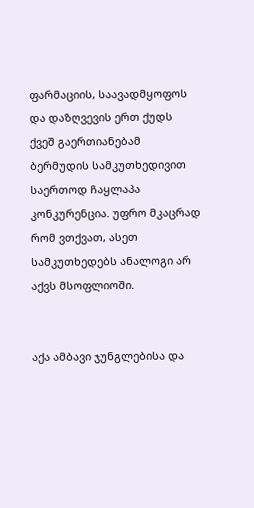ფარმაციის, საავადმყოფოს და დაზღვევის ერთ ქუდს ქვეშ გაერთიანებამ ბერმუდის სამკუთხედივით საერთოდ ჩაყლაპა კონკურენცია. უფრო მკაცრად რომ ვთქვათ, ასეთ სამკუთხედებს ანალოგი არ აქვს მსოფლიოში.


აქა ამბავი ჯუნგლებისა და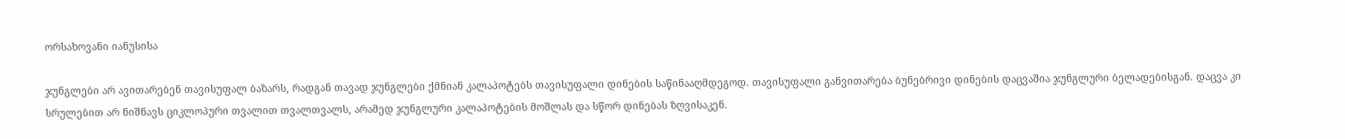ორსახოვანი იანუსისა

ჯუნგლები არ ავითარებენ თავისუფალ ბაზარს, რადგან თავად ჯუნგლები ქმნიან კალაპოტებს თავისუფალი დინების საწინააღმდეგოდ. თავისუფალი განვითარება ბუნებრივი დინების დაცვაშია ჯუნგლური ბელადებისგან. დაცვა კი სრულებით არ ნიშნავს ციკლოპური თვალით თვალთვალს, არამედ ჯუნგლური კალაპოტების მოშლას და სწორ დინებას ზღვისაკენ.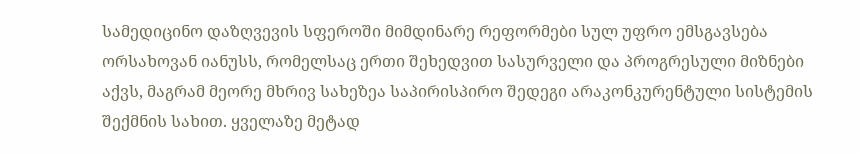სამედიცინო დაზღვევის სფეროში მიმდინარე რეფორმები სულ უფრო ემსგავსება ორსახოვან იანუსს, რომელსაც ერთი შეხედვით სასურველი და პროგრესული მიზნები აქვს, მაგრამ მეორე მხრივ სახეზეა საპირისპირო შედეგი არაკონკურენტული სისტემის შექმნის სახით. ყველაზე მეტად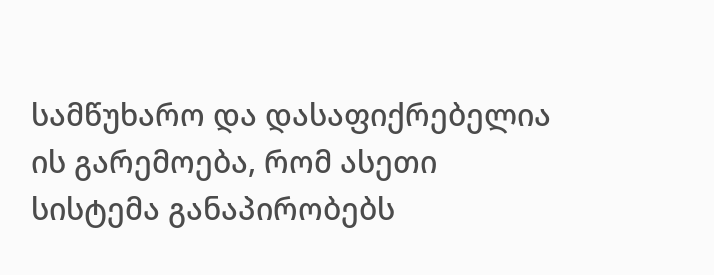სამწუხარო და დასაფიქრებელია ის გარემოება, რომ ასეთი სისტემა განაპირობებს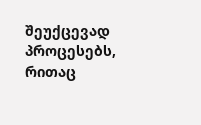შეუქცევად პროცესებს, რითაც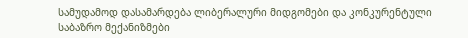სამუდამოდ დასამარდება ლიბერალური მიდგომები და კონკურენტული საბაზრო მექანიზმები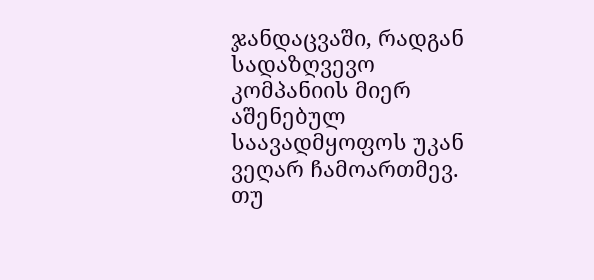ჯანდაცვაში, რადგან სადაზღვევო კომპანიის მიერ აშენებულ საავადმყოფოს უკან ვეღარ ჩამოართმევ. თუ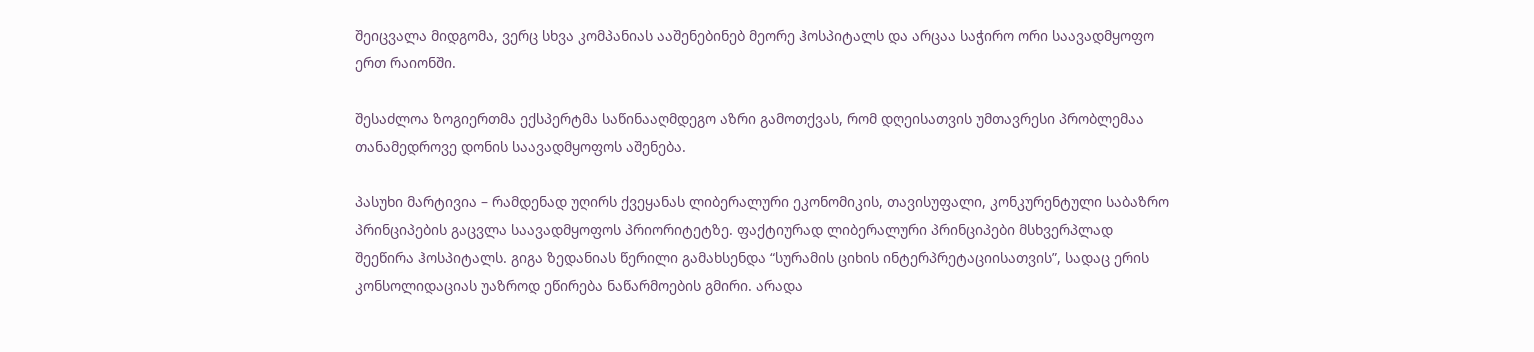შეიცვალა მიდგომა, ვერც სხვა კომპანიას ააშენებინებ მეორე ჰოსპიტალს და არცაა საჭირო ორი საავადმყოფო ერთ რაიონში.

შესაძლოა ზოგიერთმა ექსპერტმა საწინააღმდეგო აზრი გამოთქვას, რომ დღეისათვის უმთავრესი პრობლემაა თანამედროვე დონის საავადმყოფოს აშენება.

პასუხი მარტივია – რამდენად უღირს ქვეყანას ლიბერალური ეკონომიკის, თავისუფალი, კონკურენტული საბაზრო პრინციპების გაცვლა საავადმყოფოს პრიორიტეტზე. ფაქტიურად ლიბერალური პრინციპები მსხვერპლად შეეწირა ჰოსპიტალს. გიგა ზედანიას წერილი გამახსენდა “სურამის ციხის ინტერპრეტაციისათვის”, სადაც ერის კონსოლიდაციას უაზროდ ეწირება ნაწარმოების გმირი. არადა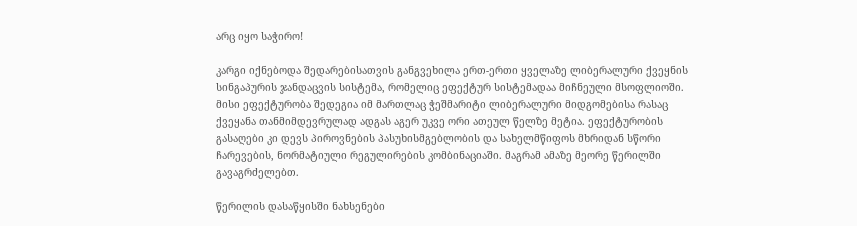არც იყო საჭირო!

კარგი იქნებოდა შედარებისათვის განგვეხილა ერთ-ერთი ყველაზე ლიბერალური ქვეყნის სინგაპურის ჯანდაცვის სისტემა, რომელიც ეფექტურ სისტემადაა მიჩნეული მსოფლიოში. მისი ეფექტურობა შედეგია იმ მართლაც ჭეშმარიტი ლიბერალური მიდგომებისა რასაც ქვეყანა თანმიმდევრულად ადგას აგერ უკვე ორი ათეულ წელზე მეტია. ეფექტურობის გასაღები კი დევს პიროვნების პასუხისმგებლობის და სახელმწიფოს მხრიდან სწორი ჩარევების, ნორმატიული რეგულირების კომბინაციაში. მაგრამ ამაზე მეორე წერილში გავაგრძელებთ.

წერილის დასაწყისში ნახსენები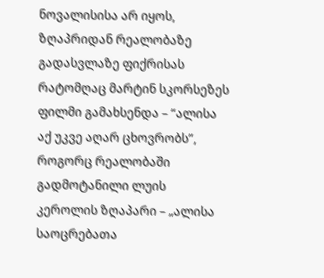ნოვალისისა არ იყოს, ზღაპრიდან რეალობაზე გადასვლაზე ფიქრისას რატომღაც მარტინ სკორსეზეს ფილმი გამახსენდა – “ალისა აქ უკვე აღარ ცხოვრობს”, როგორც რეალობაში გადმოტანილი ლუის კეროლის ზღაპარი – „ალისა საოცრებათა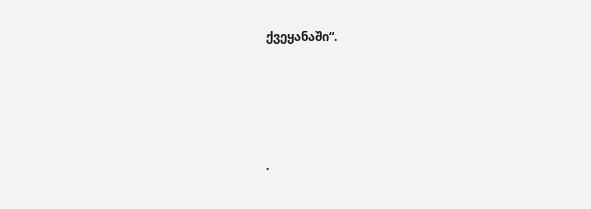ქვეყანაში“.




.